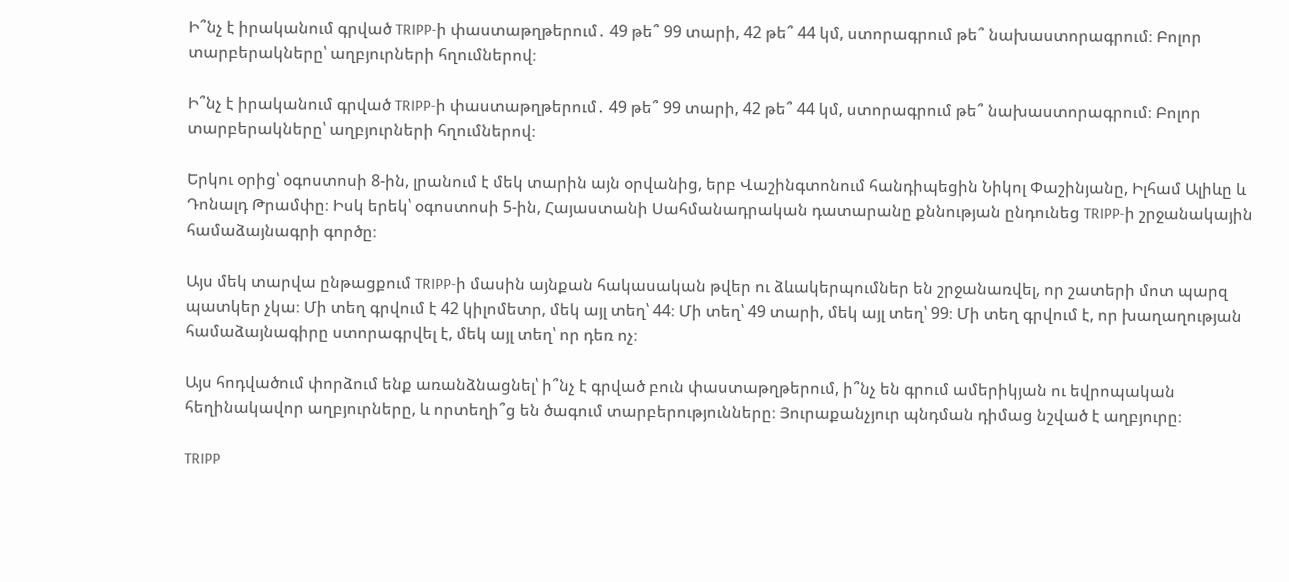Ի՞նչ է իրականում գրված TRIPP-ի փաստաթղթերում․ 49 թե՞ 99 տարի, 42 թե՞ 44 կմ, ստորագրում թե՞ նախաստորագրում։ Բոլոր տարբերակները՝ աղբյուրների հղումներով։

Ի՞նչ է իրականում գրված TRIPP-ի փաստաթղթերում․ 49 թե՞ 99 տարի, 42 թե՞ 44 կմ, ստորագրում թե՞ նախաստորագրում։ Բոլոր տարբերակները՝ աղբյուրների հղումներով։

Երկու օրից՝ օգոստոսի 8-ին, լրանում է մեկ տարին այն օրվանից, երբ Վաշինգտոնում հանդիպեցին Նիկոլ Փաշինյանը, Իլհամ Ալիևը և Դոնալդ Թրամփը։ Իսկ երեկ՝ օգոստոսի 5-ին, Հայաստանի Սահմանադրական դատարանը քննության ընդունեց TRIPP-ի շրջանակային համաձայնագրի գործը։

Այս մեկ տարվա ընթացքում TRIPP-ի մասին այնքան հակասական թվեր ու ձևակերպումներ են շրջանառվել, որ շատերի մոտ պարզ պատկեր չկա։ Մի տեղ գրվում է 42 կիլոմետր, մեկ այլ տեղ՝ 44։ Մի տեղ՝ 49 տարի, մեկ այլ տեղ՝ 99։ Մի տեղ գրվում է, որ խաղաղության համաձայնագիրը ստորագրվել է, մեկ այլ տեղ՝ որ դեռ ոչ։

Այս հոդվածում փորձում ենք առանձնացնել՝ ի՞նչ է գրված բուն փաստաթղթերում, ի՞նչ են գրում ամերիկյան ու եվրոպական հեղինակավոր աղբյուրները, և որտեղի՞ց են ծագում տարբերությունները։ Յուրաքանչյուր պնդման դիմաց նշված է աղբյուրը։

TRIPP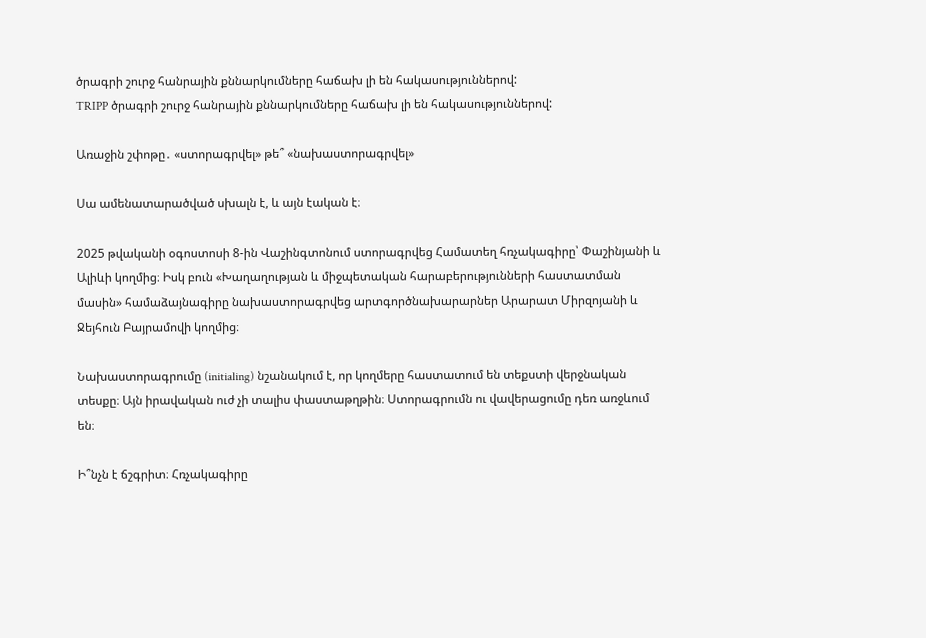ծրագրի շուրջ հանրային քննարկումները հաճախ լի են հակասություններով:
TRIPP ծրագրի շուրջ հանրային քննարկումները հաճախ լի են հակասություններով:

Առաջին շփոթը․ «ստորագրվել» թե՞ «նախաստորագրվել»

Սա ամենատարածված սխալն է, և այն էական է։

2025 թվականի օգոստոսի 8-ին Վաշինգտոնում ստորագրվեց Համատեղ հռչակագիրը՝ Փաշինյանի և Ալիևի կողմից։ Իսկ բուն «Խաղաղության և միջպետական հարաբերությունների հաստատման մասին» համաձայնագիրը նախաստորագրվեց արտգործնախարարներ Արարատ Միրզոյանի և Ջեյհուն Բայրամովի կողմից։

Նախաստորագրումը (initialing) նշանակում է, որ կողմերը հաստատում են տեքստի վերջնական տեսքը։ Այն իրավական ուժ չի տալիս փաստաթղթին։ Ստորագրումն ու վավերացումը դեռ առջևում են։

Ի՞նչն է ճշգրիտ։ Հռչակագիրը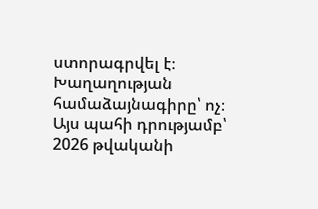ստորագրվել է։ Խաղաղության համաձայնագիրը՝ ոչ։ Այս պահի դրությամբ՝ 2026 թվականի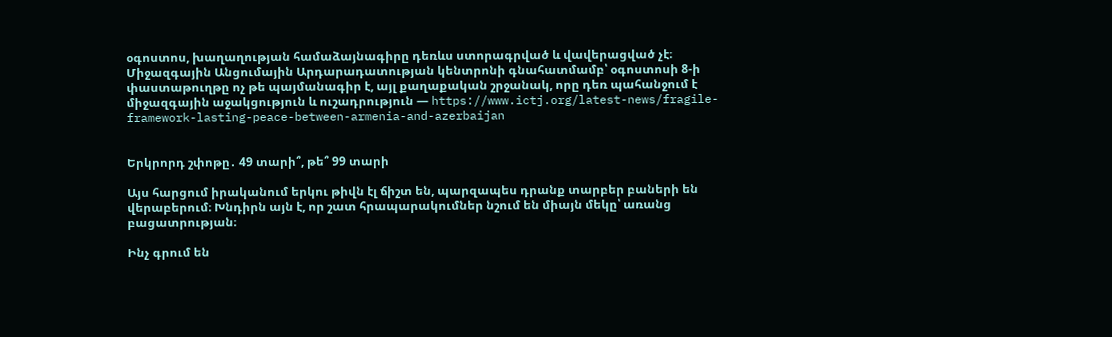օգոստոս, խաղաղության համաձայնագիրը դեռևս ստորագրված և վավերացված չէ։ Միջազգային Անցումային Արդարադատության կենտրոնի գնահատմամբ՝ օգոստոսի 8-ի փաստաթուղթը ոչ թե պայմանագիր է, այլ քաղաքական շրջանակ, որը դեռ պահանջում է միջազգային աջակցություն և ուշադրություն — https://www.ictj.org/latest-news/fragile-framework-lasting-peace-between-armenia-and-azerbaijan


Երկրորդ շփոթը․ 49 տարի՞, թե՞ 99 տարի

Այս հարցում իրականում երկու թիվն էլ ճիշտ են, պարզապես դրանք տարբեր բաների են վերաբերում։ Խնդիրն այն է, որ շատ հրապարակումներ նշում են միայն մեկը՝ առանց բացատրության։

Ինչ գրում են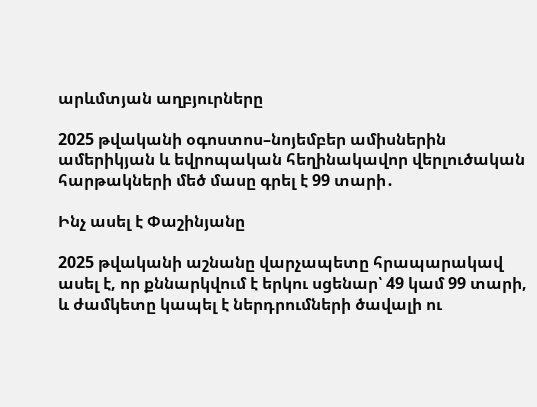արևմտյան աղբյուրները

2025 թվականի օգոստոս–նոյեմբեր ամիսներին ամերիկյան և եվրոպական հեղինակավոր վերլուծական հարթակների մեծ մասը գրել է 99 տարի․

Ինչ ասել է Փաշինյանը

2025 թվականի աշնանը վարչապետը հրապարակավ ասել է, որ քննարկվում է երկու սցենար՝ 49 կամ 99 տարի, և ժամկետը կապել է ներդրումների ծավալի ու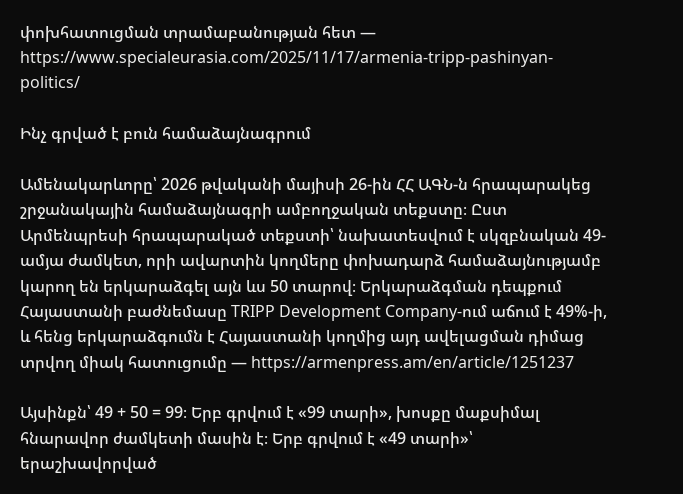փոխհատուցման տրամաբանության հետ — https://www.specialeurasia.com/2025/11/17/armenia-tripp-pashinyan-politics/

Ինչ գրված է բուն համաձայնագրում

Ամենակարևորը՝ 2026 թվականի մայիսի 26-ին ՀՀ ԱԳՆ-ն հրապարակեց շրջանակային համաձայնագրի ամբողջական տեքստը։ Ըստ Արմենպրեսի հրապարակած տեքստի՝ նախատեսվում է սկզբնական 49-ամյա ժամկետ, որի ավարտին կողմերը փոխադարձ համաձայնությամբ կարող են երկարաձգել այն ևս 50 տարով։ Երկարաձգման դեպքում Հայաստանի բաժնեմասը TRIPP Development Company-ում աճում է 49%-ի, և հենց երկարաձգումն է Հայաստանի կողմից այդ ավելացման դիմաց տրվող միակ հատուցումը — https://armenpress.am/en/article/1251237

Այսինքն՝ 49 + 50 = 99։ Երբ գրվում է «99 տարի», խոսքը մաքսիմալ հնարավոր ժամկետի մասին է։ Երբ գրվում է «49 տարի»՝ երաշխավորված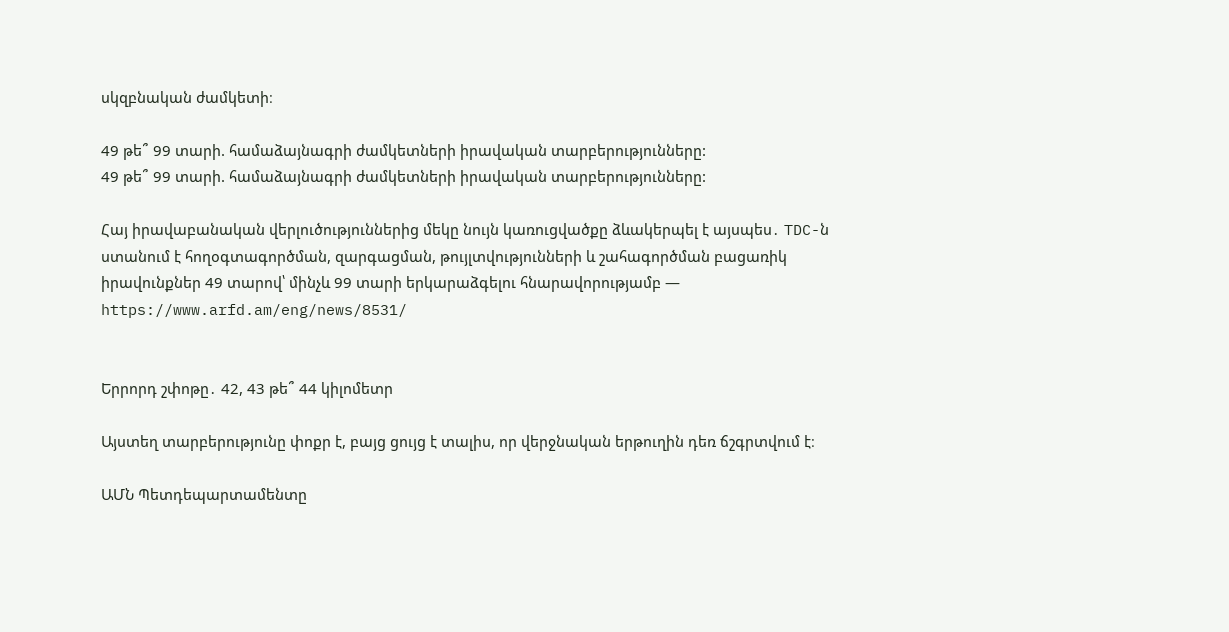սկզբնական ժամկետի։

49 թե՞ 99 տարի. համաձայնագրի ժամկետների իրավական տարբերությունները:
49 թե՞ 99 տարի. համաձայնագրի ժամկետների իրավական տարբերությունները:

Հայ իրավաբանական վերլուծություններից մեկը նույն կառուցվածքը ձևակերպել է այսպես․ TDC-ն ստանում է հողօգտագործման, զարգացման, թույլտվությունների և շահագործման բացառիկ իրավունքներ 49 տարով՝ մինչև 99 տարի երկարաձգելու հնարավորությամբ — https://www.arfd.am/eng/news/8531/


Երրորդ շփոթը․ 42, 43 թե՞ 44 կիլոմետր

Այստեղ տարբերությունը փոքր է, բայց ցույց է տալիս, որ վերջնական երթուղին դեռ ճշգրտվում է։

ԱՄՆ Պետդեպարտամենտը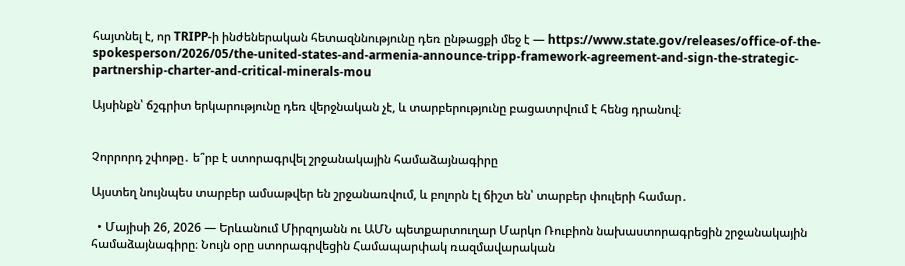հայտնել է, որ TRIPP-ի ինժեներական հետազննությունը դեռ ընթացքի մեջ է — https://www.state.gov/releases/office-of-the-spokesperson/2026/05/the-united-states-and-armenia-announce-tripp-framework-agreement-and-sign-the-strategic-partnership-charter-and-critical-minerals-mou

Այսինքն՝ ճշգրիտ երկարությունը դեռ վերջնական չէ, և տարբերությունը բացատրվում է հենց դրանով։


Չորրորդ շփոթը․ ե՞րբ է ստորագրվել շրջանակային համաձայնագիրը

Այստեղ նույնպես տարբեր ամսաթվեր են շրջանառվում, և բոլորն էլ ճիշտ են՝ տարբեր փուլերի համար․

  • Մայիսի 26, 2026 — Երևանում Միրզոյանն ու ԱՄՆ պետքարտուղար Մարկո Ռուբիոն նախաստորագրեցին շրջանակային համաձայնագիրը։ Նույն օրը ստորագրվեցին Համապարփակ ռազմավարական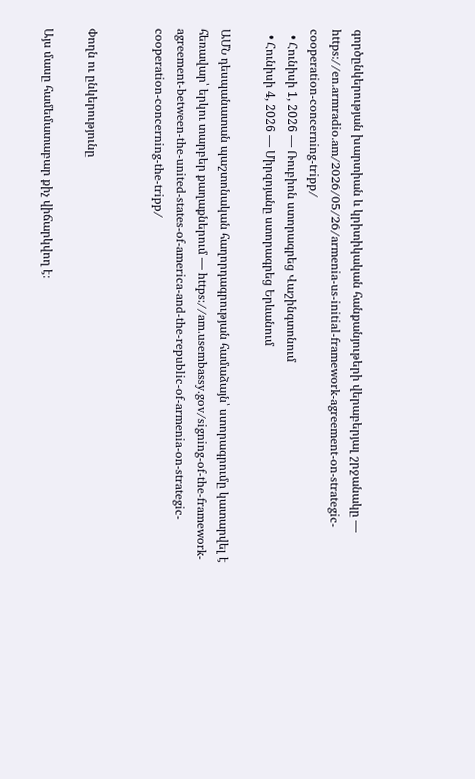գործընկերության խարտիան և կրիտիկական հանքանյութերի վերաբերյալ շրջանակը — https://en.armradio.am/2026/05/26/armenia-us-initial-framework-agreement-on-strategic-cooperation-concerning-tripp/
  • Հունիսի 1, 2026 — Ռուբիոն ստորագրեց Վաշինգտոնում
  • Հունիսի 4, 2026 — Միրզոյանը ստորագրեց Երևանում

ԱՄՆ դեսպանատան պաշտոնական հաղորդագրության համաձայն՝ ստորագրումը կատարվել է հեռավար՝ երկու տարբեր քաղաքներում — https://am.usembassy.gov/signing-of-the-framework-agreement-between-the-united-states-of-america-and-the-republic-of-armenia-on-strategic-cooperation-concerning-the-tripp/


Փողն ու ընկերությունը

Այս մասը համեմատաբար քիչ վիճարկվող է։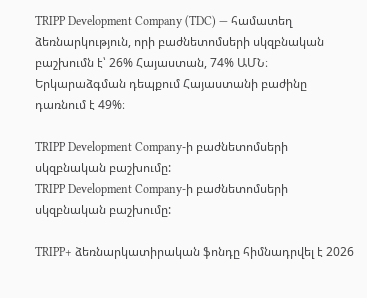TRIPP Development Company (TDC) — համատեղ ձեռնարկություն, որի բաժնետոմսերի սկզբնական բաշխումն է՝ 26% Հայաստան, 74% ԱՄՆ։ Երկարաձգման դեպքում Հայաստանի բաժինը դառնում է 49%։

TRIPP Development Company-ի բաժնետոմսերի սկզբնական բաշխումը:
TRIPP Development Company-ի բաժնետոմսերի սկզբնական բաշխումը:

TRIPP+ ձեռնարկատիրական ֆոնդը հիմնադրվել է 2026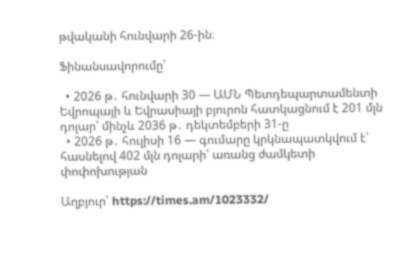թվականի հունվարի 26-ին։

Ֆինանսավորումը՝

  • 2026 թ․ հունվարի 30 — ԱՄՆ Պետդեպարտամենտի Եվրոպայի և Եվրասիայի բյուրոն հատկացնում է 201 մլն դոլար՝ մինչև 2036 թ․ դեկտեմբերի 31-ը
  • 2026 թ․ հուլիսի 16 — գումարը կրկնապատկվում է՝ հասնելով 402 մլն դոլարի՝ առանց ժամկետի փոփոխության

Աղբյուր՝ https://times.am/1023332/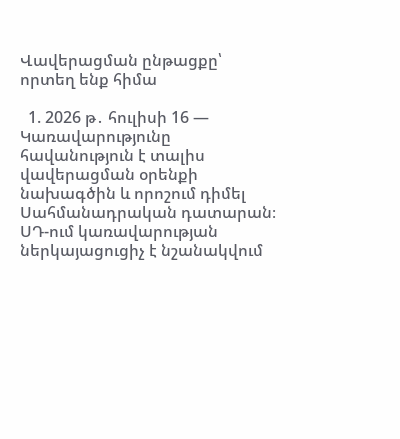Վավերացման ընթացքը՝ որտեղ ենք հիմա

  1. 2026 թ․ հուլիսի 16 — Կառավարությունը հավանություն է տալիս վավերացման օրենքի նախագծին և որոշում դիմել Սահմանադրական դատարան։ ՍԴ-ում կառավարության ներկայացուցիչ է նշանակվում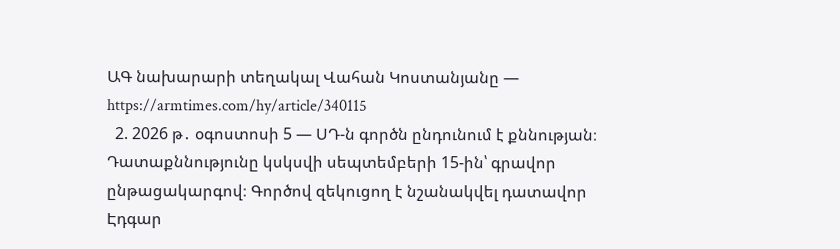ԱԳ նախարարի տեղակալ Վահան Կոստանյանը — https://armtimes.com/hy/article/340115
  2. 2026 թ․ օգոստոսի 5 — ՍԴ-ն գործն ընդունում է քննության։ Դատաքննությունը կսկսվի սեպտեմբերի 15-ին՝ գրավոր ընթացակարգով։ Գործով զեկուցող է նշանակվել դատավոր Էդգար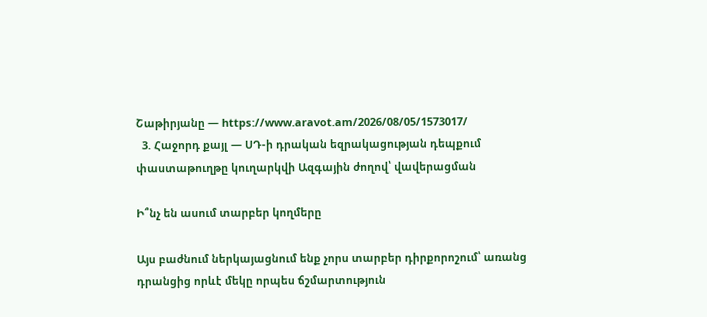Շաթիրյանը — https://www.aravot.am/2026/08/05/1573017/
  3. Հաջորդ քայլ — ՍԴ-ի դրական եզրակացության դեպքում փաստաթուղթը կուղարկվի Ազգային ժողով՝ վավերացման

Ի՞նչ են ասում տարբեր կողմերը

Այս բաժնում ներկայացնում ենք չորս տարբեր դիրքորոշում՝ առանց դրանցից որևէ մեկը որպես ճշմարտություն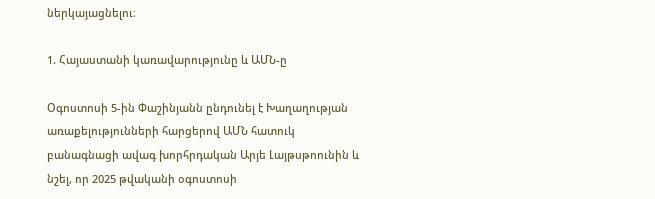ներկայացնելու։

1. Հայաստանի կառավարությունը և ԱՄՆ-ը

Օգոստոսի 5-ին Փաշինյանն ընդունել է Խաղաղության առաքելությունների հարցերով ԱՄՆ հատուկ բանագնացի ավագ խորհրդական Արյե Լայթսթոունին և նշել, որ 2025 թվականի օգոստոսի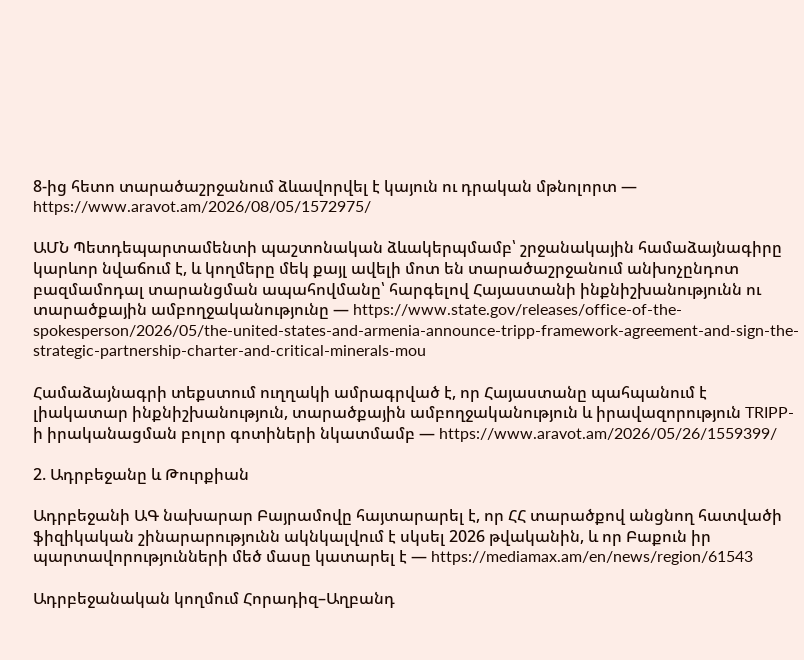8-ից հետո տարածաշրջանում ձևավորվել է կայուն ու դրական մթնոլորտ — https://www.aravot.am/2026/08/05/1572975/

ԱՄՆ Պետդեպարտամենտի պաշտոնական ձևակերպմամբ՝ շրջանակային համաձայնագիրը կարևոր նվաճում է, և կողմերը մեկ քայլ ավելի մոտ են տարածաշրջանում անխոչընդոտ բազմամոդալ տարանցման ապահովմանը՝ հարգելով Հայաստանի ինքնիշխանությունն ու տարածքային ամբողջականությունը — https://www.state.gov/releases/office-of-the-spokesperson/2026/05/the-united-states-and-armenia-announce-tripp-framework-agreement-and-sign-the-strategic-partnership-charter-and-critical-minerals-mou

Համաձայնագրի տեքստում ուղղակի ամրագրված է, որ Հայաստանը պահպանում է լիակատար ինքնիշխանություն, տարածքային ամբողջականություն և իրավազորություն TRIPP-ի իրականացման բոլոր գոտիների նկատմամբ — https://www.aravot.am/2026/05/26/1559399/

2. Ադրբեջանը և Թուրքիան

Ադրբեջանի ԱԳ նախարար Բայրամովը հայտարարել է, որ ՀՀ տարածքով անցնող հատվածի ֆիզիկական շինարարությունն ակնկալվում է սկսել 2026 թվականին, և որ Բաքուն իր պարտավորությունների մեծ մասը կատարել է — https://mediamax.am/en/news/region/61543

Ադրբեջանական կողմում Հորադիզ–Աղբանդ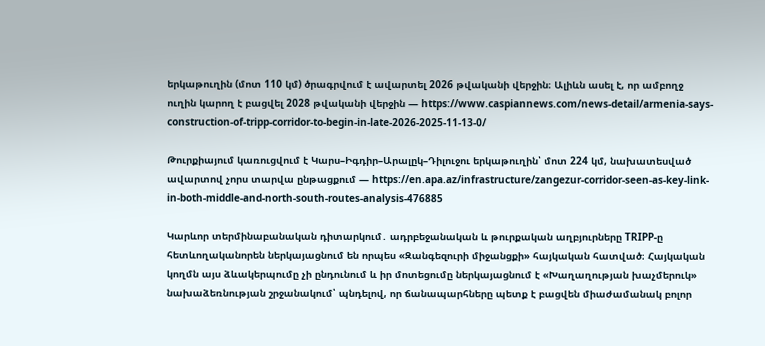երկաթուղին (մոտ 110 կմ) ծրագրվում է ավարտել 2026 թվականի վերջին։ Ալիևն ասել է, որ ամբողջ ուղին կարող է բացվել 2028 թվականի վերջին — https://www.caspiannews.com/news-detail/armenia-says-construction-of-tripp-corridor-to-begin-in-late-2026-2025-11-13-0/

Թուրքիայում կառուցվում է Կարս–Իգդիր–Արալըկ–Դիլուջու երկաթուղին՝ մոտ 224 կմ, նախատեսված ավարտով չորս տարվա ընթացքում — https://en.apa.az/infrastructure/zangezur-corridor-seen-as-key-link-in-both-middle-and-north-south-routes-analysis-476885

Կարևոր տերմինաբանական դիտարկում․ ադրբեջանական և թուրքական աղբյուրները TRIPP-ը հետևողականորեն ներկայացնում են որպես «Զանգեզուրի միջանցքի» հայկական հատված։ Հայկական կողմն այս ձևակերպումը չի ընդունում և իր մոտեցումը ներկայացնում է «Խաղաղության խաչմերուկ» նախաձեռնության շրջանակում՝ պնդելով, որ ճանապարհները պետք է բացվեն միաժամանակ բոլոր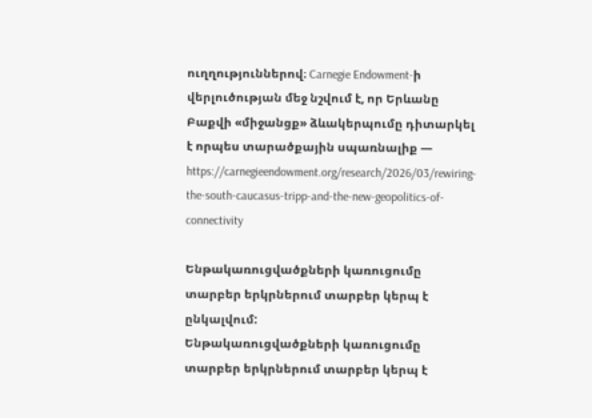ուղղություններով։ Carnegie Endowment-ի վերլուծության մեջ նշվում է, որ Երևանը Բաքվի «միջանցք» ձևակերպումը դիտարկել է որպես տարածքային սպառնալիք — https://carnegieendowment.org/research/2026/03/rewiring-the-south-caucasus-tripp-and-the-new-geopolitics-of-connectivity

Ենթակառուցվածքների կառուցումը տարբեր երկրներում տարբեր կերպ է ընկալվում:
Ենթակառուցվածքների կառուցումը տարբեր երկրներում տարբեր կերպ է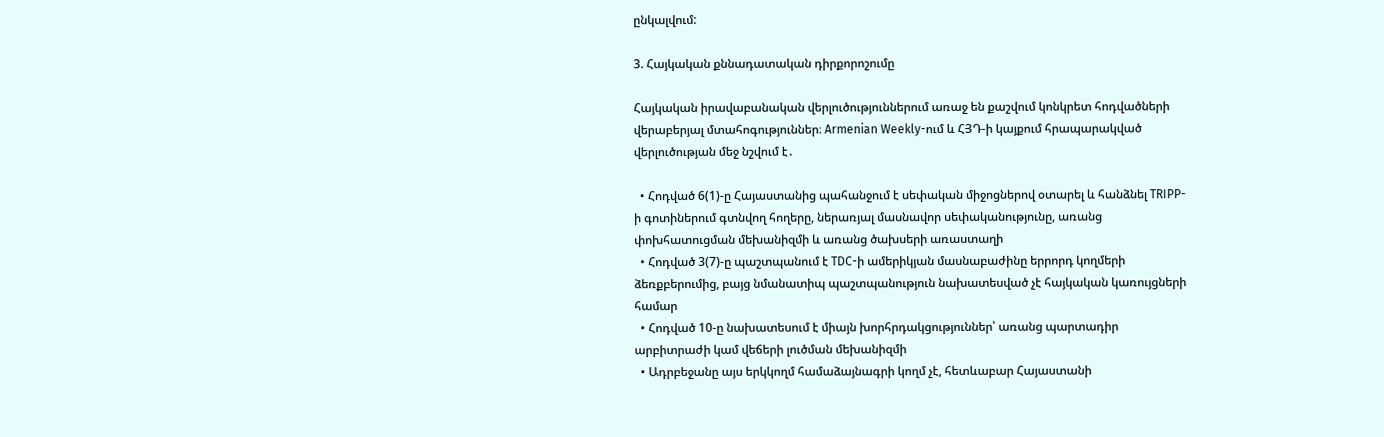ընկալվում:

3. Հայկական քննադատական դիրքորոշումը

Հայկական իրավաբանական վերլուծություններում առաջ են քաշվում կոնկրետ հոդվածների վերաբերյալ մտահոգություններ։ Armenian Weekly-ում և ՀՅԴ-ի կայքում հրապարակված վերլուծության մեջ նշվում է․

  • Հոդված 6(1)-ը Հայաստանից պահանջում է սեփական միջոցներով օտարել և հանձնել TRIPP-ի գոտիներում գտնվող հողերը, ներառյալ մասնավոր սեփականությունը, առանց փոխհատուցման մեխանիզմի և առանց ծախսերի առաստաղի
  • Հոդված 3(7)-ը պաշտպանում է TDC-ի ամերիկյան մասնաբաժինը երրորդ կողմերի ձեռքբերումից, բայց նմանատիպ պաշտպանություն նախատեսված չէ հայկական կառույցների համար
  • Հոդված 10-ը նախատեսում է միայն խորհրդակցություններ՝ առանց պարտադիր արբիտրաժի կամ վեճերի լուծման մեխանիզմի
  • Ադրբեջանը այս երկկողմ համաձայնագրի կողմ չէ, հետևաբար Հայաստանի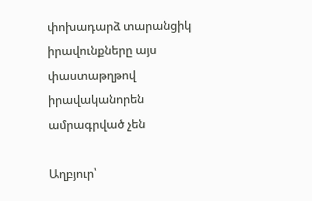փոխադարձ տարանցիկ իրավունքները այս փաստաթղթով իրավականորեն ամրագրված չեն

Աղբյուր՝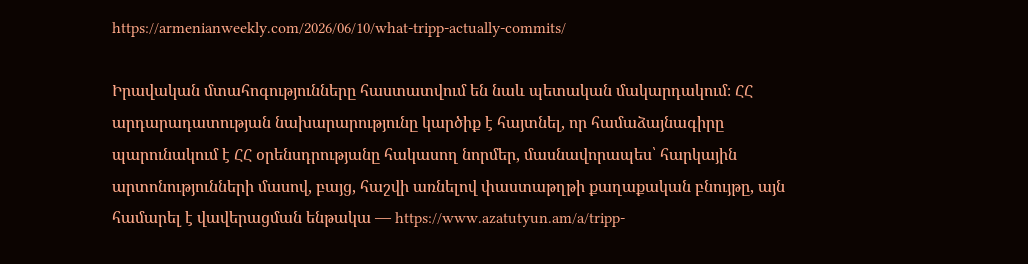https://armenianweekly.com/2026/06/10/what-tripp-actually-commits/

Իրավական մտահոգությունները հաստատվում են նաև պետական մակարդակում։ ՀՀ արդարադատության նախարարությունը կարծիք է հայտնել, որ համաձայնագիրը պարունակում է ՀՀ օրենսդրությանը հակասող նորմեր, մասնավորապես՝ հարկային արտոնությունների մասով, բայց, հաշվի առնելով փաստաթղթի քաղաքական բնույթը, այն համարել է վավերացման ենթակա — https://www.azatutyun.am/a/tripp-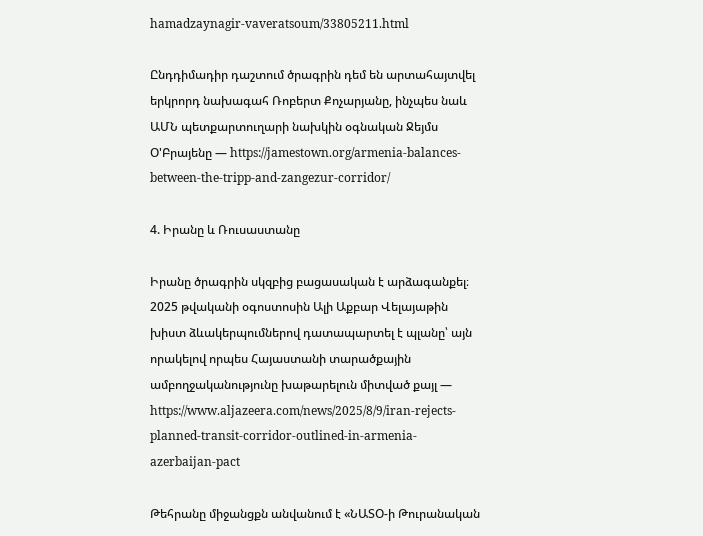hamadzaynagir-vaveratsoum/33805211.html

Ընդդիմադիր դաշտում ծրագրին դեմ են արտահայտվել երկրորդ նախագահ Ռոբերտ Քոչարյանը, ինչպես նաև ԱՄՆ պետքարտուղարի նախկին օգնական Ջեյմս Օ'Բրայենը — https://jamestown.org/armenia-balances-between-the-tripp-and-zangezur-corridor/

4. Իրանը և Ռուսաստանը

Իրանը ծրագրին սկզբից բացասական է արձագանքել։ 2025 թվականի օգոստոսին Ալի Աքբար Վելայաթին խիստ ձևակերպումներով դատապարտել է պլանը՝ այն որակելով որպես Հայաստանի տարածքային ամբողջականությունը խաթարելուն միտված քայլ — https://www.aljazeera.com/news/2025/8/9/iran-rejects-planned-transit-corridor-outlined-in-armenia-azerbaijan-pact

Թեհրանը միջանցքն անվանում է «ՆԱՏՕ-ի Թուրանական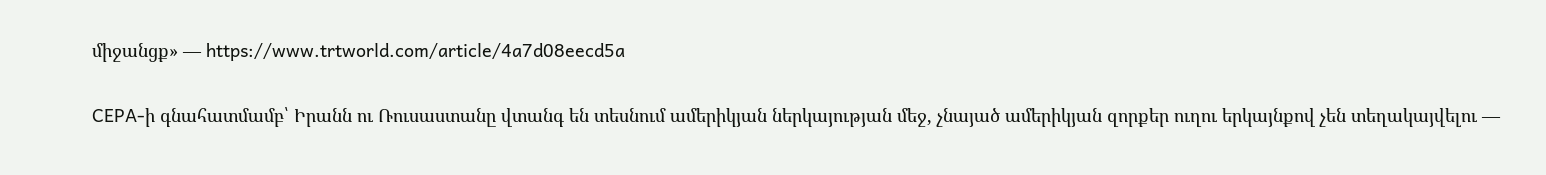միջանցք» — https://www.trtworld.com/article/4a7d08eecd5a

CEPA-ի գնահատմամբ՝ Իրանն ու Ռուսաստանը վտանգ են տեսնում ամերիկյան ներկայության մեջ, չնայած ամերիկյան զորքեր ուղու երկայնքով չեն տեղակայվելու —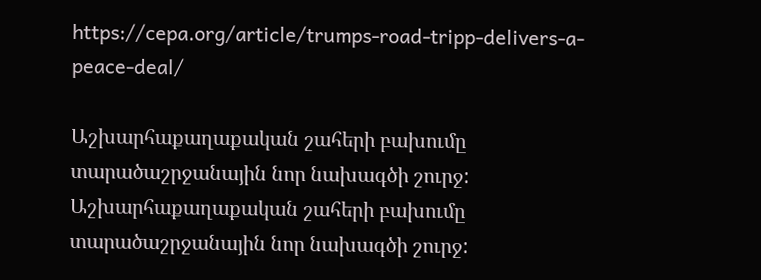https://cepa.org/article/trumps-road-tripp-delivers-a-peace-deal/

Աշխարհաքաղաքական շահերի բախումը տարածաշրջանային նոր նախագծի շուրջ:
Աշխարհաքաղաքական շահերի բախումը տարածաշրջանային նոր նախագծի շուրջ: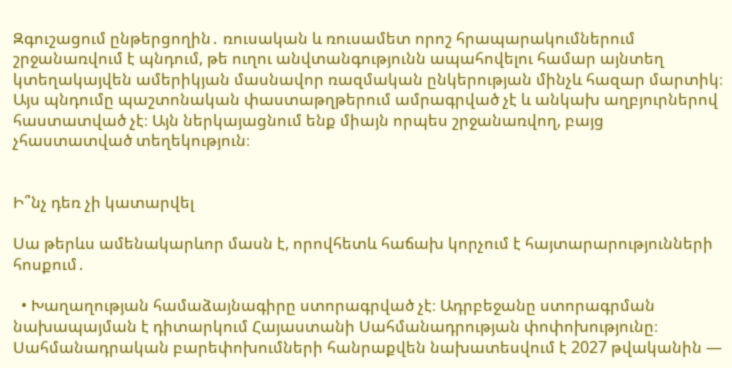Զգուշացում ընթերցողին․ ռուսական և ռուսամետ որոշ հրապարակումներում շրջանառվում է պնդում, թե ուղու անվտանգությունն ապահովելու համար այնտեղ կտեղակայվեն ամերիկյան մասնավոր ռազմական ընկերության մինչև հազար մարտիկ։ Այս պնդումը պաշտոնական փաստաթղթերում ամրագրված չէ և անկախ աղբյուրներով հաստատված չէ։ Այն ներկայացնում ենք միայն որպես շրջանառվող, բայց չհաստատված տեղեկություն։


Ի՞նչ դեռ չի կատարվել

Սա թերևս ամենակարևոր մասն է, որովհետև հաճախ կորչում է հայտարարությունների հոսքում․

  • Խաղաղության համաձայնագիրը ստորագրված չէ։ Ադրբեջանը ստորագրման նախապայման է դիտարկում Հայաստանի Սահմանադրության փոփոխությունը։ Սահմանադրական բարեփոխումների հանրաքվեն նախատեսվում է 2027 թվականին —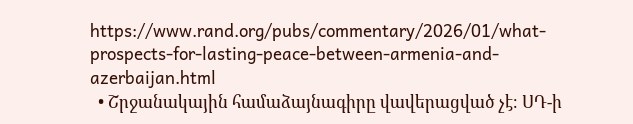https://www.rand.org/pubs/commentary/2026/01/what-prospects-for-lasting-peace-between-armenia-and-azerbaijan.html
  • Շրջանակային համաձայնագիրը վավերացված չէ։ ՍԴ-ի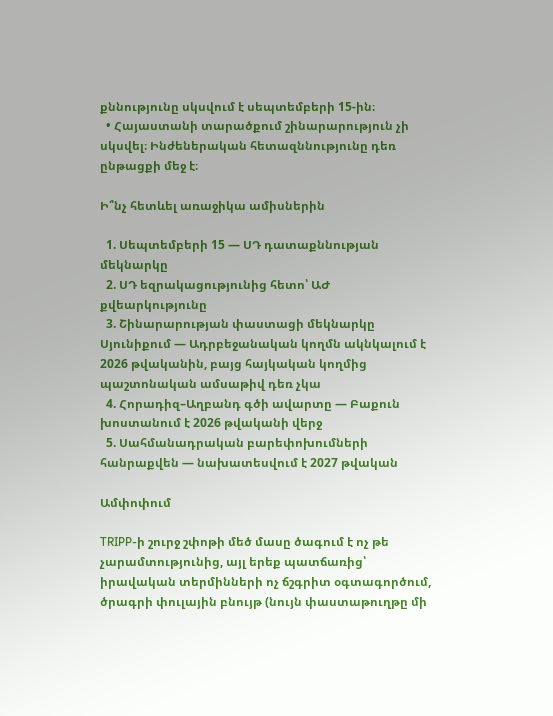քննությունը սկսվում է սեպտեմբերի 15-ին։
  • Հայաստանի տարածքում շինարարություն չի սկսվել։ Ինժեներական հետազննությունը դեռ ընթացքի մեջ է։

Ի՞նչ հետևել առաջիկա ամիսներին

  1. Սեպտեմբերի 15 — ՍԴ դատաքննության մեկնարկը
  2. ՍԴ եզրակացությունից հետո՝ ԱԺ քվեարկությունը
  3. Շինարարության փաստացի մեկնարկը Սյունիքում — Ադրբեջանական կողմն ակնկալում է 2026 թվականին, բայց հայկական կողմից պաշտոնական ամսաթիվ դեռ չկա
  4. Հորադիզ–Աղբանդ գծի ավարտը — Բաքուն խոստանում է 2026 թվականի վերջ
  5. Սահմանադրական բարեփոխումների հանրաքվեն — նախատեսվում է 2027 թվական

Ամփոփում

TRIPP-ի շուրջ շփոթի մեծ մասը ծագում է ոչ թե չարամտությունից, այլ երեք պատճառից՝ իրավական տերմինների ոչ ճշգրիտ օգտագործում, ծրագրի փուլային բնույթ (նույն փաստաթուղթը մի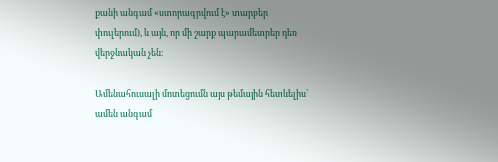քանի անգամ «ստորագրվում է» տարբեր փուլերում), և այն, որ մի շարք պարամետրեր դեռ վերջնական չեն։

Ամենահուսալի մոտեցումն այս թեմային հետևելիս՝ ամեն անգամ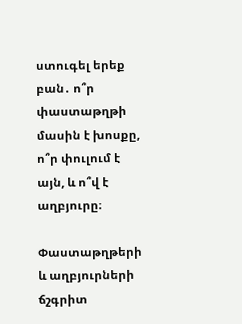ստուգել երեք բան․ ո՞ր փաստաթղթի մասին է խոսքը, ո՞ր փուլում է այն, և ո՞վ է աղբյուրը։

Փաստաթղթերի և աղբյուրների ճշգրիտ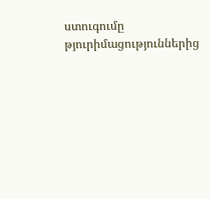ստուգումը թյուրիմացություններից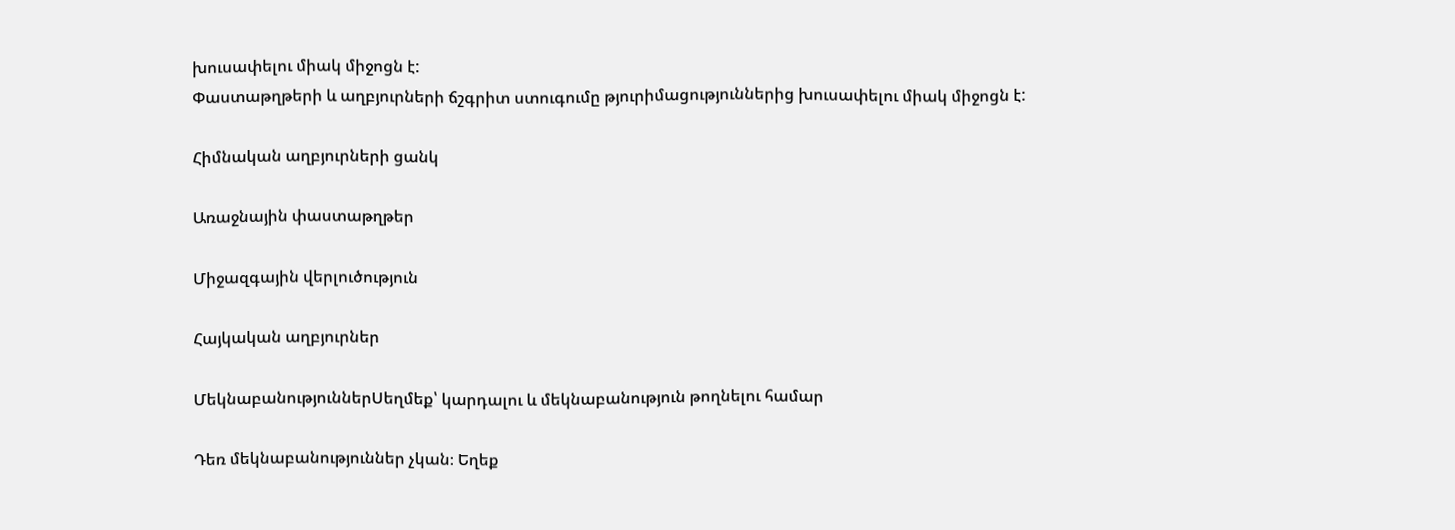խուսափելու միակ միջոցն է:
Փաստաթղթերի և աղբյուրների ճշգրիտ ստուգումը թյուրիմացություններից խուսափելու միակ միջոցն է:

Հիմնական աղբյուրների ցանկ

Առաջնային փաստաթղթեր

Միջազգային վերլուծություն

Հայկական աղբյուրներ

ՄեկնաբանություններՍեղմեք՝ կարդալու և մեկնաբանություն թողնելու համար

Դեռ մեկնաբանություններ չկան։ Եղեք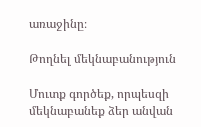առաջինը։

Թողնել մեկնաբանություն

Մուտք գործեք, որպեսզի մեկնաբանեք ձեր անվան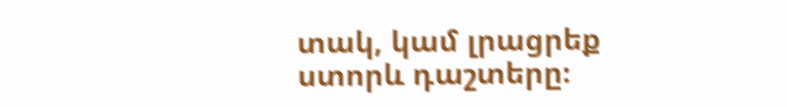տակ, կամ լրացրեք ստորև դաշտերը։